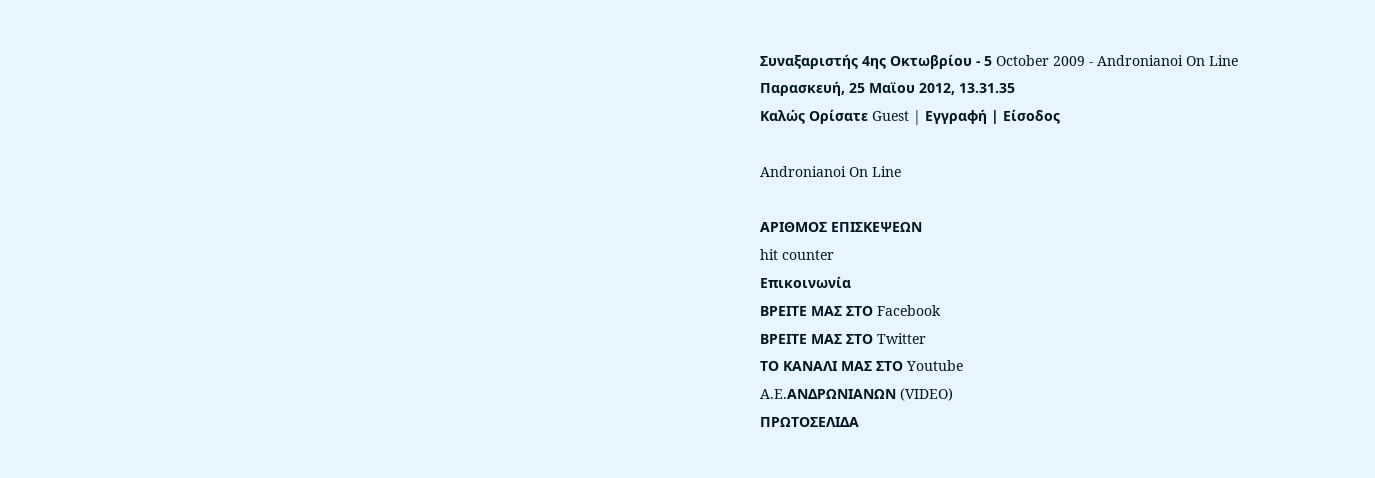Συναξαριστής 4ης Οκτωβρίου - 5 October 2009 - Andronianoi On Line
Παρασκευή, 25 Μαϊου 2012, 13.31.35
Καλώς Ορίσατε Guest | Εγγραφή | Είσοδος

Andronianoi On Line

ΑΡΙΘΜΟΣ ΕΠΙΣΚΕΨΕΩΝ
hit counter
Επικοινωνία
ΒΡΕΙΤΕ ΜΑΣ ΣΤΟ Facebook
ΒΡΕΙΤΕ ΜΑΣ ΣΤΟ Twitter
ΤΟ ΚΑΝΑΛΙ ΜΑΣ ΣΤΟ Youtube
A.E.AΝΔΡΩΝΙΑΝΩΝ (VIDEO)
ΠΡΩΤΟΣΕΛΙΔΑ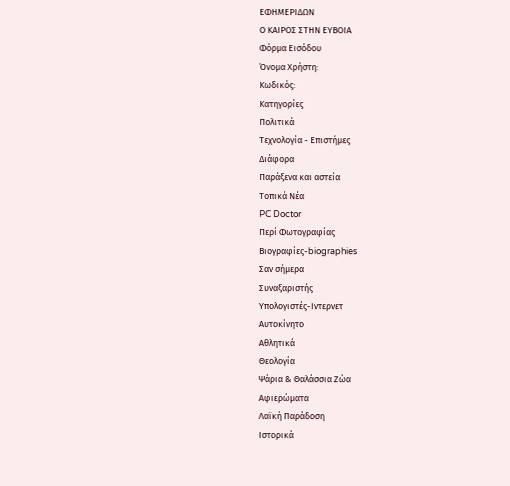ΕΦΗΜΕΡΙΔΩΝ
Ο ΚΑΙΡΟΣ ΣΤΗΝ ΕΥΒΟΙΑ
Φόρμα Εισόδου
Όνομα Χρήστη:
Κωδικός:
Κατηγορίες
Πολιτικά
Τεχνολογία - Επιστήμες
Διάφορα
Παράξενα και αστεία
Τοπικά Νέα
PC Doctor
Περί Φωτογραφίας
Βιογραφίες-biographies
Σαν σήμερα
Συναξαριστής
Υπολογιστές-Ιντερνετ
Αυτοκίνητο
Αθλητικά
Θεολογία
Ψάρια & Θαλάσσια Ζώα
Αφιερώματα
Λαϊκή Παράδοση
Ιστορικά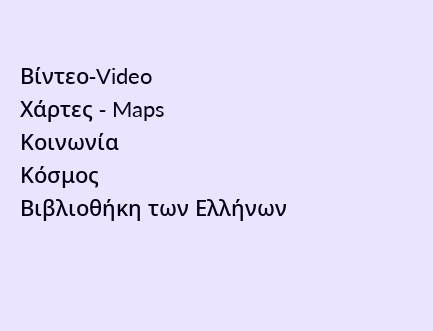Βίντεο-Video
Xάρτες - Maps
Κοινωνία
Κόσμος
Βιβλιοθήκη των Ελλήνων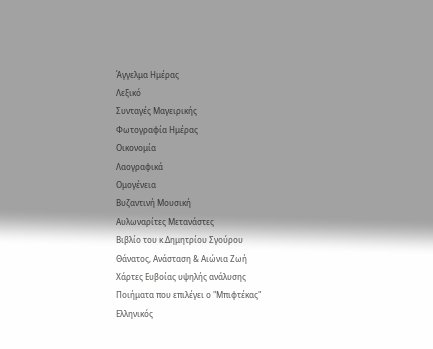Άγγελμα Ημέρας
Λεξικό
Συνταγές Μαγειρικής
Φωτογραφία Ημέρας
Οικονομία
Λαογραφικά
Oμογένεια
Bυζαντινή Μουσική
Αυλωναρίτες Μετανάστες
Βιβλίο του κ.Δημητρίου Σγούρου
Θάνατος, Ανάσταση & Αιώνια Ζωή
Χάρτες Ευβοίας υψηλής ανάλυσης
Ποιήματα που επιλέγει ο "Μπιφτέκας"
Ελληνικός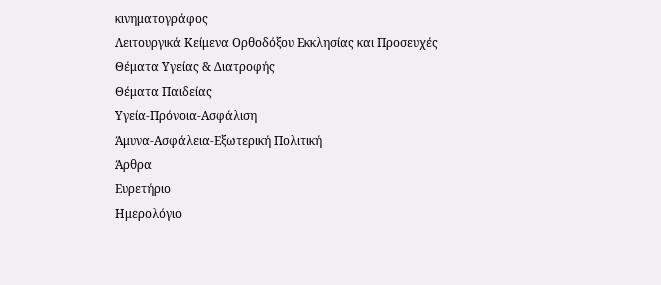κινηματογράφος
Λειτουργικά Κείμενα Ορθοδόξου Εκκλησίας και Προσευχές
Θέματα Υγείας & Διατροφής
Θέματα Παιδείας
Yγεία-Πρόνοια-Ασφάλιση
Άμυνα-Ασφάλεια-Εξωτερική Πολιτική
Άρθρα
Ευρετήριο
Ημερολόγιο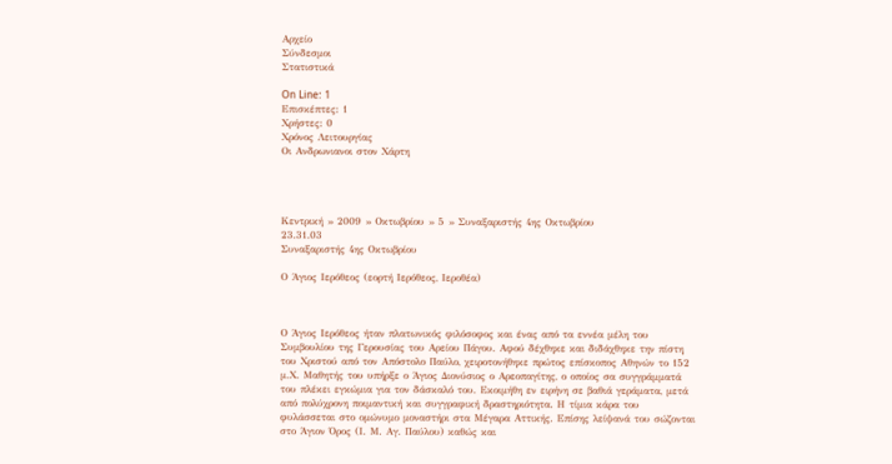Αρχείο
Σύνδεσμοι
Στατιστικά

On Line: 1
Επισκέπτες: 1
Χρήστες: 0
Χρόνος Λειτουργίας
Oι Ανδρωνιανοι στον Χάρτη




Κεντρική » 2009 » Οκτωβρίου » 5 » Συναξαριστής 4ης Οκτωβρίου
23.31.03
Συναξαριστής 4ης Οκτωβρίου

Ο Άγιος Ιερόθεος (εορτή Ιερόθεος, Ιεροθέα)



Ο Άγιος Ιερόθεος ήταν πλατωνικός φιλόσοφος και ένας από τα εννέα μέλη του Συμβουλίου της Γερουσίας του Αρείου Πάγου. Αφού δέχθηκε και διδάχθηκε την πίστη του Χριστού από τον Απόστολο Παύλο, χειροτονήθηκε πρώτος επίσκοπος Αθηνών το 152 μ.Χ. Μαθητής του υπήρξε ο Άγιος Διονύσιος ο Αρεοπαγίτης, ο οποίος σα συγγράμματά του πλέκει εγκώμια για τον δάσκαλό του. Εκοιμήθη εν ειρήνη σε βαθιά γεράματα, μετά από πολύχρονη ποιμαντική και συγγραφική δραστηριότητα. Η τίμια κάρα του φυλάσσεται στο ομώνυμο μοναστήρι στα Μέγαρα Αττικής. Επίσης λείψανά του σώζονται στο Άγιον Όρος (Ι. Μ. Αγ. Παύλου) καθώς και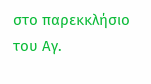στο παρεκκλήσιο του Αγ.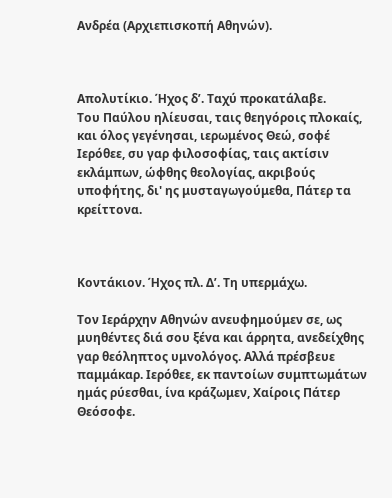Ανδρέα (Αρχιεπισκοπή Αθηνών).



Απολυτίκιο. Ήχος δ’. Ταχύ προκατάλαβε.
Του Παύλου ηλίευσαι, ταις θεηγόροις πλοκαίς, και όλος γεγένησαι, ιερωμένος Θεώ, σοφέ Ιερόθεε, συ γαρ φιλοσοφίας, ταις ακτίσιν εκλάμπων, ώφθης θεολογίας, ακριβούς υποφήτης, δι' ης μυσταγωγούμεθα, Πάτερ τα κρείττονα.



Κοντάκιον. Ήχος πλ. Δ’. Τη υπερμάχω.

Τον Ιεράρχην Αθηνών ανευφημούμεν σε, ως μυηθέντες διά σου ξέvα και άρρητα, ανεδείχθης γαρ θεόληπτος υμvολόγος. Αλλά πρέσβευε παμμάκαρ. Ιερόθεε, εκ παντοίων συμπτωμάτων ημάς ρύεσθαι, ίνα κράζωμεν, Χαίροις Πάτερ Θεόσοφε.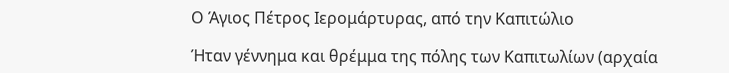Ο Άγιος Πέτρος Ιερομάρτυρας, από την Καπιτώλιο

Ήταν γέννημα και θρέμμα της πόλης των Καπιτωλίων (αρχαία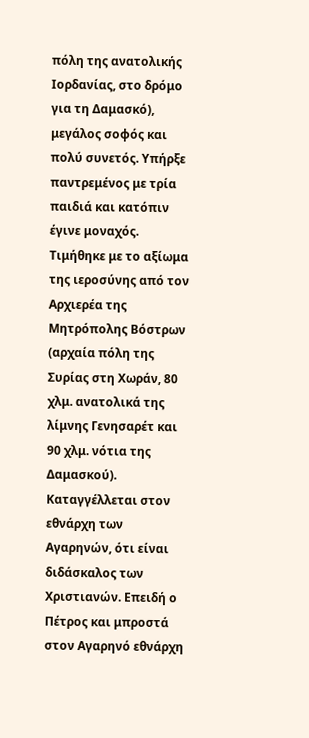πόλη της ανατολικής Ιορδανίας, στο δρόμο για τη Δαμασκό), μεγάλος σοφός και πολύ συνετός. Υπήρξε παντρεμένος με τρία παιδιά και κατόπιν έγινε μοναχός. Τιμήθηκε με το αξίωμα της ιεροσύνης από τον Αρχιερέα της Μητρόπολης Βόστρων (αρχαία πόλη της Συρίας στη Χωράν, 80 χλμ. ανατολικά της λίμνης Γενησαρέτ και 90 χλμ. νότια της Δαμασκού). Καταγγέλλεται στον εθνάρχη των Αγαρηνών, ότι είναι διδάσκαλος των Χριστιανών. Επειδή ο Πέτρος και μπροστά στον Αγαρηνό εθνάρχη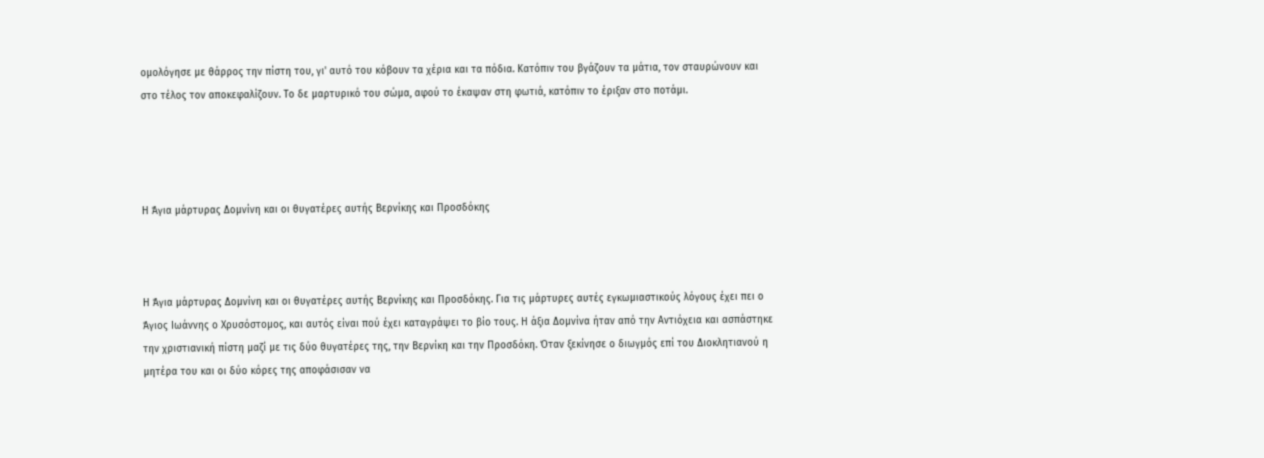ομολόγησε με θάρρος την πίστη του, γι' αυτό του κόβουν τα χέρια και τα πόδια. Κατόπιν του βγάζουν τα μάτια, τον σταυρώνουν και στο τέλος τον αποκεφαλίζουν. Το δε μαρτυρικό του σώμα, αφού το έκαψαν στη φωτιά, κατόπιν το έριξαν στο ποτάμι.




Η Άγια μάρτυρας Δομνίνη και οι θυγατέρες αυτής Βερνίκης και Προσδόκης



Η Άγια μάρτυρας Δομνίνη και οι θυγατέρες αυτής Βερνίκης και Προσδόκης. Για τις μάρτυρες αυτές εγκωμιαστικούς λόγους έχει πει ο Άγιος Ιωάννης ο Χρυσόστομος, και αυτός είναι πού έχει καταγράψει το βίο τους. Η άξια Δομνίνα ήταν από την Αντιόχεια και ασπάστηκε την χριστιανική πίστη μαζί με τις δύο θυγατέρες της, την Βερνίκη και την Προσδόκη. Όταν ξεκίνησε ο διωγμός επί του Διοκλητιανού η μητέρα του και οι δύο κόρες της αποφάσισαν να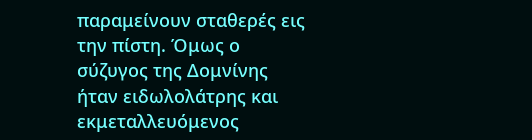παραμείνουν σταθερές εις την πίστη. Όμως ο σύζυγος της Δομνίνης ήταν ειδωλολάτρης και εκμεταλλευόμενος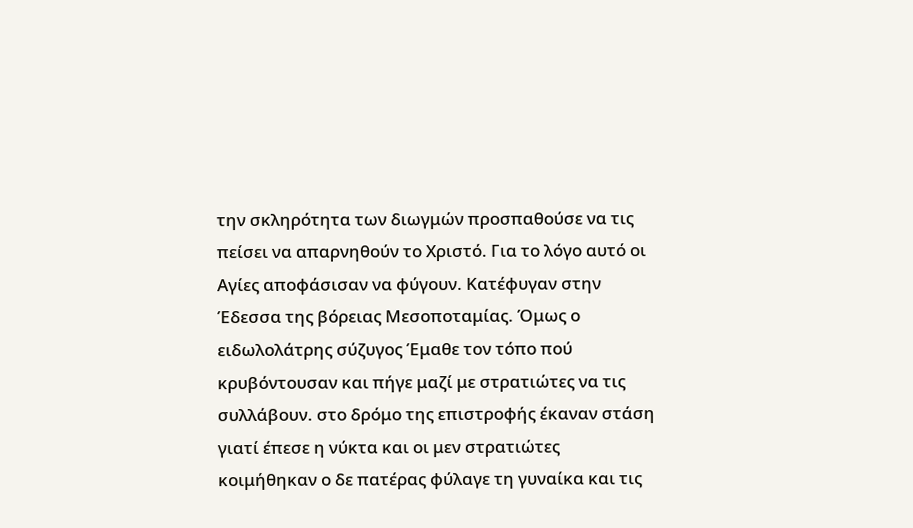την σκληρότητα των διωγμών προσπαθούσε να τις πείσει να απαρνηθούν το Χριστό. Για το λόγο αυτό οι Αγίες αποφάσισαν να φύγουν. Κατέφυγαν στην Έδεσσα της βόρειας Μεσοποταμίας. Όμως ο ειδωλολάτρης σύζυγος Έμαθε τον τόπο πού κρυβόντουσαν και πήγε μαζί με στρατιώτες να τις συλλάβουν. στο δρόμο της επιστροφής έκαναν στάση γιατί έπεσε η νύκτα και οι μεν στρατιώτες κοιμήθηκαν ο δε πατέρας φύλαγε τη γυναίκα και τις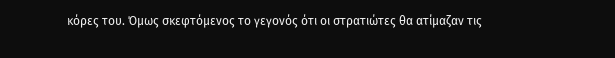κόρες του. Όμως σκεφτόμενος το γεγονός ότι οι στρατιώτες θα ατίμαζαν τις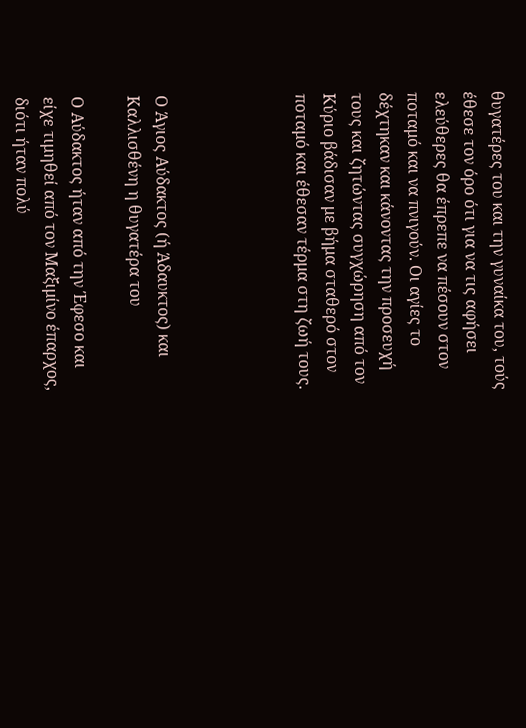θυγατέρες του και την γυναίκα του, τούς έθεσε τον όρο ότι για να τις αφήσει ελεύθερες θα έπρεπε να πέσουν στον ποταμό και να πνιγούν. Οι αγίες το δέχτηκαν και κάνοντας την προσευχή τους και ζητώντας συγχώρηση από τον Κύριο βάδισαν με βήμα σταθερό στον ποταμό και έθεσαν τέρμα στη ζωή τους.




Ο Άγιος Αύδακτος (ή Άδαυκτος) και Καλλισθένη η θυγατέρα του

Ο Αύδακτος ήταν από την Έφεσο και είχε τιμηθεί από τον Μαξιμίνο έπαρχος, διότι ήταν πολύ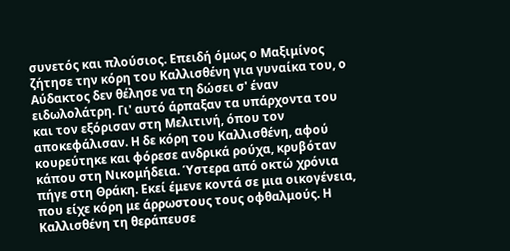συνετός και πλούσιος. Επειδή όμως ο Μαξιμίνος ζήτησε την κόρη του Καλλισθένη για γυναίκα του, ο Αύδακτος δεν θέλησε να τη δώσει σ' έναν ειδωλολάτρη. Γι' αυτό άρπαξαν τα υπάρχοντα του και τον εξόρισαν στη Μελιτινή, όπου τον αποκεφάλισαν. Η δε κόρη του Καλλισθένη, αφού κουρεύτηκε και φόρεσε ανδρικά ρούχα, κρυβόταν κάπου στη Νικομήδεια. Ύστερα από οκτώ χρόνια πήγε στη Θράκη. Εκεί έμενε κοντά σε μια οικογένεια, που είχε κόρη με άρρωστους τους οφθαλμούς. Η Καλλισθένη τη θεράπευσε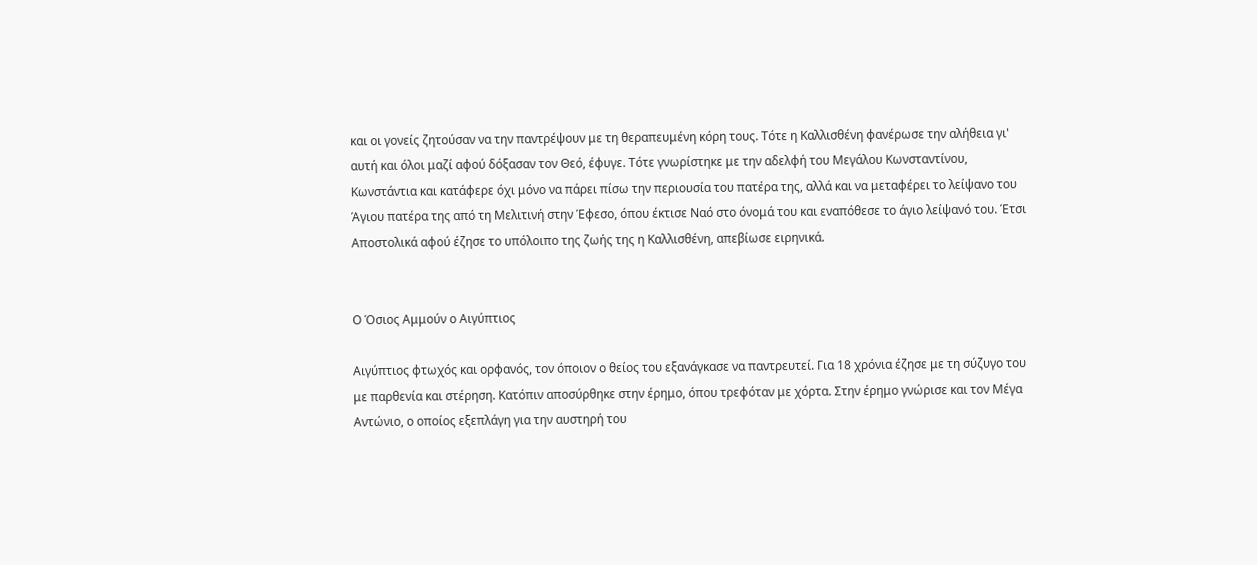και οι γονείς ζητούσαν να την παντρέψουν με τη θεραπευμένη κόρη τους. Τότε η Καλλισθένη φανέρωσε την αλήθεια γι' αυτή και όλοι μαζί αφού δόξασαν τον Θεό, έφυγε. Τότε γνωρίστηκε με την αδελφή του Μεγάλου Κωνσταντίνου, Κωνστάντια και κατάφερε όχι μόνο να πάρει πίσω την περιουσία του πατέρα της, αλλά και να μεταφέρει το λείψανο του Άγιου πατέρα της από τη Μελιτινή στην Έφεσο, όπου έκτισε Ναό στο όνομά του και εναπόθεσε το άγιο λείψανό του. Έτσι Αποστολικά αφού έζησε το υπόλοιπο της ζωής της η Καλλισθένη, απεβίωσε ειρηνικά.


Ο Όσιος Αμμούν ο Αιγύπτιος

Αιγύπτιος φτωχός και ορφανός, τον όποιον ο θείος του εξανάγκασε να παντρευτεί. Για 18 χρόνια έζησε με τη σύζυγο του με παρθενία και στέρηση. Κατόπιν αποσύρθηκε στην έρημο, όπου τρεφόταν με χόρτα. Στην έρημο γνώρισε και τον Μέγα Αντώνιο, ο οποίος εξεπλάγη για την αυστηρή του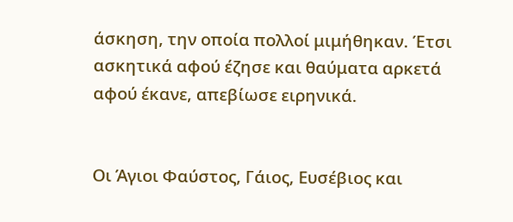άσκηση, την οποία πολλοί μιμήθηκαν. Έτσι ασκητικά αφού έζησε και θαύματα αρκετά αφού έκανε, απεβίωσε ειρηνικά.


Οι Άγιοι Φαύστος, Γάιος, Ευσέβιος και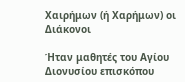Χαιρήμων (ή Χαρήμων) οι Διάκονοι

Ήταν μαθητές του Αγίου Διονυσίου επισκόπου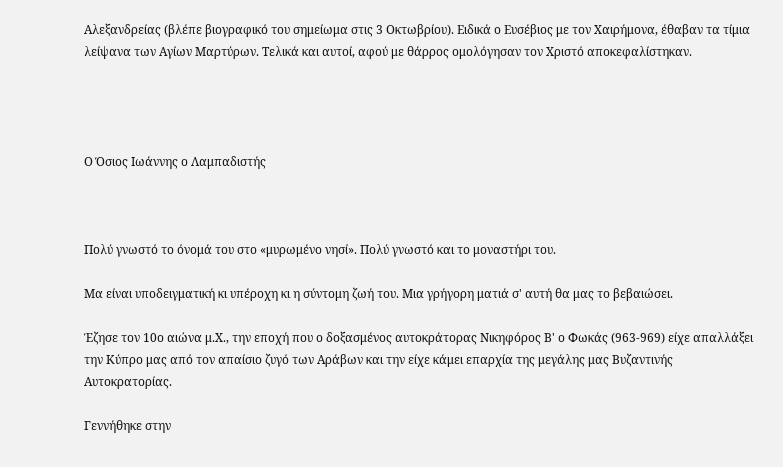Αλεξανδρείας (βλέπε βιογραφικό του σημείωμα στις 3 Οκτωβρίου). Ειδικά ο Ευσέβιος με τον Χαιρήμονα, έθαβαν τα τίμια λείψανα των Αγίων Μαρτύρων. Τελικά και αυτοί, αφού με θάρρος ομολόγησαν τον Χριστό αποκεφαλίστηκαν.




Ο Όσιος Ιωάννης ο Λαμπαδιστής



Πολύ γνωστό το όνομά του στο «μυρωμένο νησί». Πολύ γνωστό και το μοναστήρι του.

Μα είναι υποδειγματική κι υπέροχη κι η σύντομη ζωή του. Μια γρήγορη ματιά σ' αυτή θα μας το βεβαιώσει.

Έζησε τον 10ο αιώνα μ.Χ., την εποχή που ο δοξασμένος αυτοκράτορας Νικηφόρος Β' ο Φωκάς (963-969) είχε απαλλάξει την Κύπρο μας από τον απαίσιο ζυγό των Αράβων και την είχε κάμει επαρχία της μεγάλης μας Βυζαντινής Αυτοκρατορίας.

Γεννήθηκε στην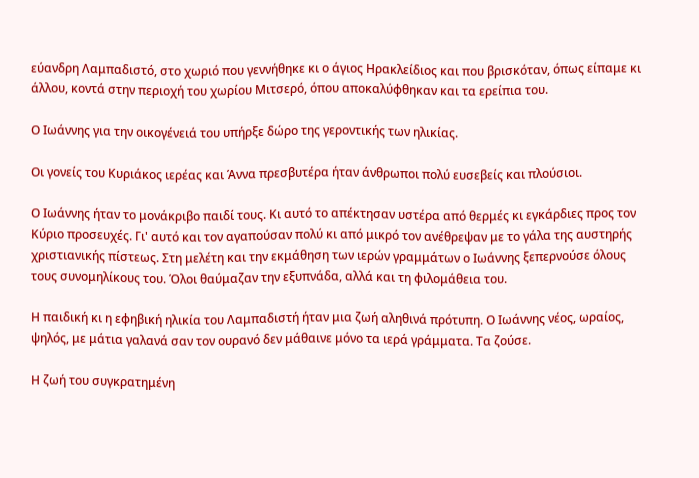εύανδρη Λαμπαδιστό, στο χωριό που γεννήθηκε κι ο άγιος Ηρακλείδιος και που βρισκόταν, όπως είπαμε κι άλλου, κοντά στην περιοχή του χωρίου Μιτσερό, όπου αποκαλύφθηκαν και τα ερείπια του.

Ο Ιωάννης για την οικογένειά του υπήρξε δώρο της γεροντικής των ηλικίας.

Οι γονείς του Κυριάκος ιερέας και Άννα πρεσβυτέρα ήταν άνθρωποι πολύ ευσεβείς και πλούσιοι.

Ο Ιωάννης ήταν το μονάκριβο παιδί τους. Κι αυτό το απέκτησαν υστέρα από θερμές κι εγκάρδιες προς τον Κύριο προσευχές. Γι' αυτό και τον αγαπούσαν πολύ κι από μικρό τον ανέθρεψαν με το γάλα της αυστηρής χριστιανικής πίστεως. Στη μελέτη και την εκμάθηση των ιερών γραμμάτων ο Ιωάννης ξεπερνούσε όλους τους συνομηλίκους του. Όλοι θαύμαζαν την εξυπνάδα, αλλά και τη φιλομάθεια του.

Η παιδική κι η εφηβική ηλικία του Λαμπαδιστή ήταν μια ζωή αληθινά πρότυπη. Ο Ιωάννης νέος, ωραίος, ψηλός, με μάτια γαλανά σαν τον ουρανό δεν μάθαινε μόνο τα ιερά γράμματα. Τα ζούσε.

Η ζωή του συγκρατημένη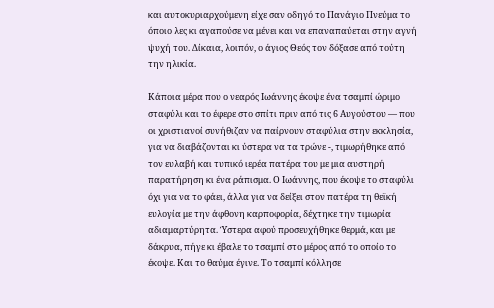και αυτοκυριαρχούμενη είχε σαν οδηγό το Πανάγιο Πνεύμα το όποιο λες κι αγαπούσε να μένει και να επαναπαύεται στην αγνή ψυχή του. Δίκαια, λοιπόν, ο άγιος Θεός τον δόξασε από τούτη την ηλικία.

Κάποια μέρα που ο νεαρός Ιωάννης έκοψε ένα τσαμπί ώριμο σταφύλι και το έφερε στο σπίτι πριν από τις 6 Αυγούστου — που οι χριστιανοί συνήθιζαν να παίρνουν σταφύλια στην εκκλησία, για να διαβάζονται κι ύστερα να τα τρώνε -, τιμωρήθηκε από τον ευλαβή και τυπικό ιερέα πατέρα του με μια αυστηρή παρατήρηση κι ένα ράπισμα. Ο Ιωάννης, που έκοψε το σταφύλι όχι για να το φάει, άλλα για να δείξει στον πατέρα τη θεϊκή ευλογία με την άφθονη καρποφορία, δέχτηκε την τιμωρία αδιαμαρτύρητα. Ύστερα αφού προσευχήθηκε θερμά, και με δάκρυα, πήγε κι έβαλε το τσαμπί στο μέρος από το οποίο το έκοψε. Και το θαύμα έγινε. Το τσαμπί κόλλησε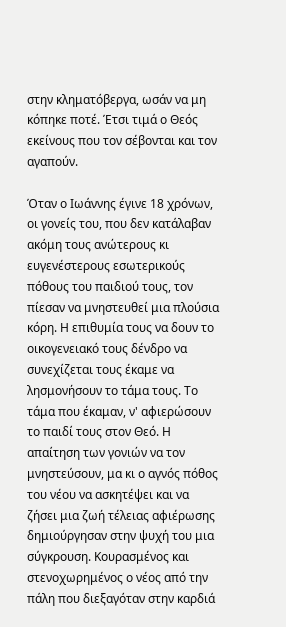στην κληματόβεργα, ωσάν να μη κόπηκε ποτέ. Έτσι τιμά ο Θεός εκείνους που τον σέβονται και τον αγαπούν.

Όταν ο Ιωάννης έγινε 18 χρόνων, οι γονείς του, που δεν κατάλαβαν ακόμη τους ανώτερους κι ευγενέστερους εσωτερικούς πόθους του παιδιού τους, τον πίεσαν να μνηστευθεί μια πλούσια κόρη. Η επιθυμία τους να δουν το οικογενειακό τους δένδρο να συνεχίζεται τους έκαμε να λησμονήσουν το τάμα τους. Το τάμα που έκαμαν, ν' αφιερώσουν το παιδί τους στον Θεό. Η απαίτηση των γονιών να τον μνηστεύσουν, μα κι ο αγνός πόθος του νέου να ασκητέψει και να ζήσει μια ζωή τέλειας αφιέρωσης δημιούργησαν στην ψυχή του μια σύγκρουση. Κουρασμένος και στενοχωρημένος ο νέος από την πάλη που διεξαγόταν στην καρδιά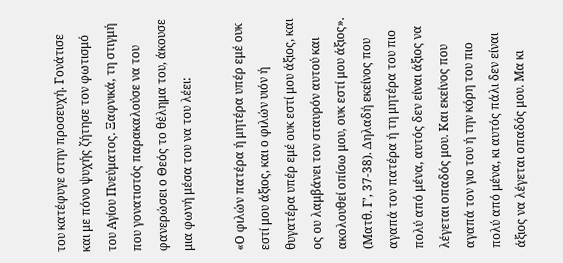του κατέφυγε στην προσευχή. Γονάτισε και με πόνο ψυχής ζήτησε τον φωτισμό του Αγίου Πνεύματος. Ξαφνικά, τη στιγμή που γονατιστός παρακαλούσε να του φανερώσει ο Θεός το θέλημα του, άκουσε μια φωνή μέσα του να του λέει:

«Ο φιλών πατέρα ή μητέρα υπέρ εμέ ουκ εστί μου άξιος, και ο φιλών υιόν ή θυγατέρα υπέρ εμέ ουκ εστί μου άξιος, και ος ου λαμβάνει τον σταυρόν αυτού και ακολουθεί οπίσω μου, ουκ εστί μου άξιος». (Ματθ. Γ’, 37-38). Δηλαδή εκείνος που αγαπά τον πατέρα ή τη μητέρα του πιο πολύ από μένα, αυτός δεν είναι άξιος να λέγεται οπαδός μου. Και εκείνος που αγαπά τον γιο του ή την κόρη του πιο πολύ από μένα, κι αυτός πάλι δεν είναι άξιος να λέγεται οπαδός μου. Μα κι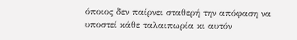όποιος δεν παίρνει σταθερή την απόφαση να υποστεί κάθε ταλαιπωρία κι αυτόν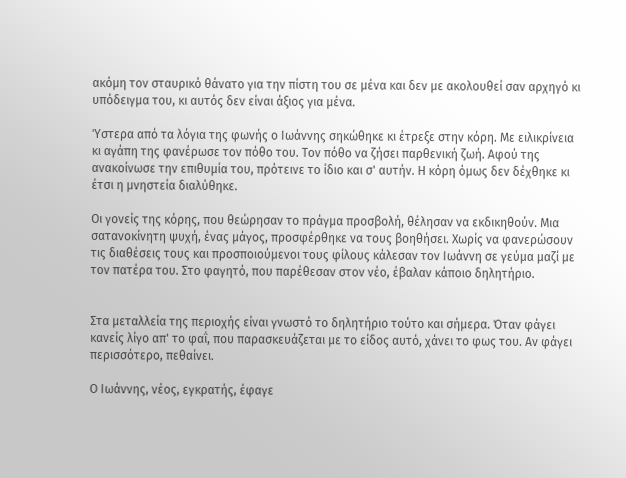ακόμη τον σταυρικό θάνατο για την πίστη του σε μένα και δεν με ακολουθεί σαν αρχηγό κι υπόδειγμα του, κι αυτός δεν είναι άξιος για μένα.

Ύστερα από τα λόγια της φωνής ο Ιωάννης σηκώθηκε κι έτρεξε στην κόρη. Με ειλικρίνεια κι αγάπη της φανέρωσε τον πόθο του. Τον πόθο να ζήσει παρθενική ζωή. Αφού της ανακοίνωσε την επιθυμία του, πρότεινε το ίδιο και σ' αυτήν. Η κόρη όμως δεν δέχθηκε κι έτσι η μνηστεία διαλύθηκε.

Οι γονείς της κόρης, που θεώρησαν το πράγμα προσβολή, θέλησαν να εκδικηθούν. Μια σατανοκίνητη ψυχή, ένας μάγος, προσφέρθηκε να τους βοηθήσει. Χωρίς να φανερώσουν τις διαθέσεις τους και προσποιούμενοι τους φίλους κάλεσαν τον Ιωάννη σε γεύμα μαζί με τον πατέρα του. Στο φαγητό, που παρέθεσαν στον νέο, έβαλαν κάποιο δηλητήριο.


Στα μεταλλεία της περιοχής είναι γνωστό το δηλητήριο τούτο και σήμερα. Όταν φάγει κανείς λίγο απ' το φαΐ, που παρασκευάζεται με το είδος αυτό, χάνει το φως του. Αν φάγει περισσότερο, πεθαίνει.

Ο Ιωάννης, νέος, εγκρατής, έφαγε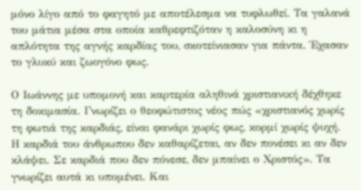μόνο λίγο από το φαγητό με αποτέλεσμα να τυφλωθεί. Τα γαλανά του μάτια μέσα στα οποία καθρεφτιζόταν η καλοσύνη κι η απλότητα της αγνής καρδίας του, σκοτείνιασαν για πάντα. Έχασαν το γλυκύ και ζωογόνο φως.

Ο Ιωάννης με υπομονή και καρτερία αληθινά χριστιανική δέχθηκε τη δοκιμασία. Γνωρίζει ο θεοφώτιστος νέος πώς «χριστιανός χωρίς τη φωτιά της καρδιάς, είναι φανάρι χωρίς φως, κορμί χωρίς ψυχή. Η καρδιά του άνθρωπου δεν καθαρίζεται, αν δεν πονέσει κι αν δεν κλάψει. Σε καρδιά που δεν πόνεσε, δεν μπαίνει ο Χριστός». Τα γνωρίζει αυτά κι υπομένει. Και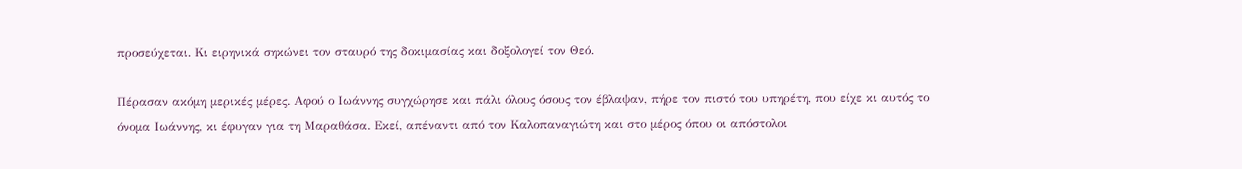προσεύχεται. Κι ειρηνικά σηκώνει τον σταυρό της δοκιμασίας και δοξολογεί τον Θεό.

Πέρασαν ακόμη μερικές μέρες. Αφού ο Ιωάννης συγχώρησε και πάλι όλους όσους τον έβλαψαν, πήρε τον πιστό του υπηρέτη, που είχε κι αυτός το όνομα Ιωάννης, κι έφυγαν για τη Μαραθάσα. Εκεί, απέναντι από τον Καλοπαναγιώτη και στο μέρος όπου οι απόστολοι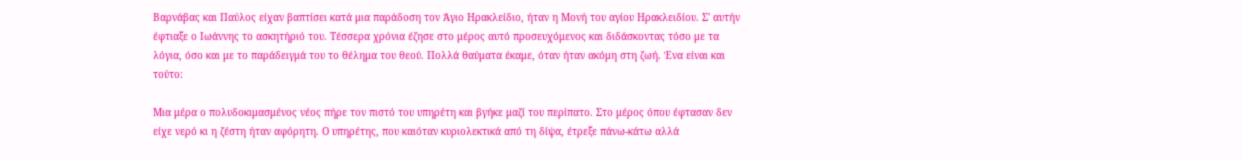Βαρνάβας και Παύλος είχαν βαπτίσει κατά μια παράδοση τον Άγιο Ηρακλείδιο, ήταν η Μονή του αγίου Ηρακλειδίου. Σ' αυτήν έφτιαξε ο Ιωάννης το ασκητήριό του. Τέσσερα χρόνια έζησε στο μέρος αυτό προσευχόμενος και διδάσκοντας τόσο με τα λόγια, όσο και με το παράδειγμά του το θέλημα του θεού. Πολλά θαύματα έκαμε, όταν ήταν ακόμη στη ζωή. Ένα είναι και τούτο:

Μια μέρα ο πολυδοκιμασμένος νέος πήρε τον πιστό του υπηρέτη και βγήκε μαζί του περίπατο. Στο μέρος όπου έφτασαν δεν είχε νερό κι η ζέστη ήταν αφόρητη. Ο υπηρέτης, που καιόταν κυριολεκτικά από τη δίψα, έτρεξε πάνω-κάτω αλλά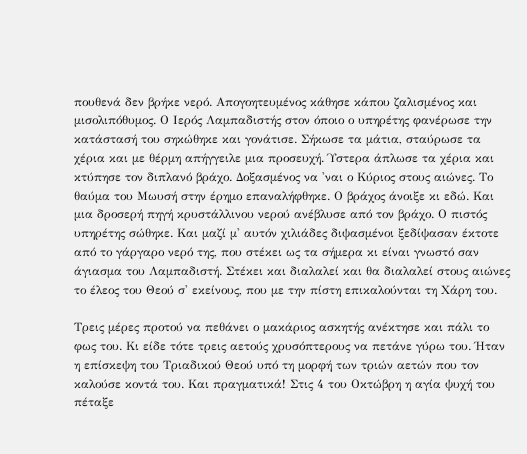πουθενά δεν βρήκε νερό. Απογοητευμένος κάθησε κάπου ζαλισμένος και μισολιπόθυμος. Ο Ιερός Λαμπαδιστής στον όποιο ο υπηρέτης φανέρωσε την κατάστασή του σηκώθηκε και γονάτισε. Σήκωσε τα μάτια, σταύρωσε τα χέρια και με θέρμη απήγγειλε μια προσευχή. Ύστερα άπλωσε τα χέρια και κτύπησε τον διπλανό βράχο. Δοξασμένος να 'ναι ο Κύριος στους αιώνες. Το θαύμα του Μωυσή στην έρημο επαναλήφθηκε. Ο βράχος άνοιξε κι εδώ. Και μια δροσερή πηγή κρυστάλλινου νερού ανέβλυσε από τον βράχο. Ο πιστός υπηρέτης σώθηκε. Και μαζί μ' αυτόν χιλιάδες διψασμένοι ξεδίψασαν έκτοτε από το γάργαρο νερό της, που στέκει ως τα σήμερα κι είναι γνωστό σαν άγιασμα του Λαμπαδιστή. Στέκει και διαλαλεί και θα διαλαλεί στους αιώνες το έλεος του Θεού σ' εκείνους, που με την πίστη επικαλούνται τη Χάρη του.

Τρεις μέρες προτού να πεθάνει ο μακάριος ασκητής ανέκτησε και πάλι το φως του. Κι είδε τότε τρεις αετούς χρυσόπτερους να πετάνε γύρω του. Ήταν η επίσκεψη του Τριαδικού Θεού υπό τη μορφή των τριών αετών που τον καλούσε κοντά του. Και πραγματικά! Στις 4 του Οκτώβρη η αγία ψυχή του πέταξε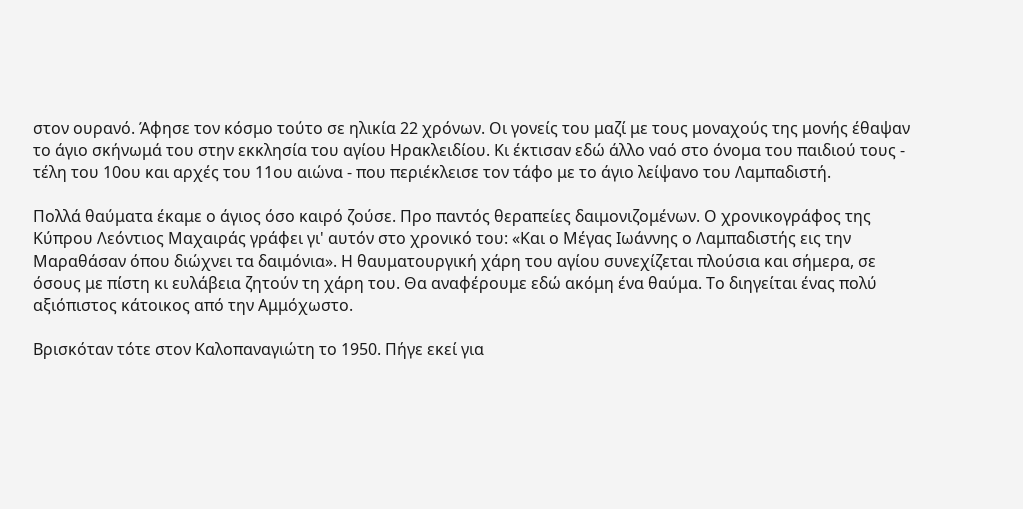στον ουρανό. Άφησε τον κόσμο τούτο σε ηλικία 22 χρόνων. Οι γονείς του μαζί με τους μοναχούς της μονής έθαψαν το άγιο σκήνωμά του στην εκκλησία του αγίου Ηρακλειδίου. Κι έκτισαν εδώ άλλο ναό στο όνομα του παιδιού τους - τέλη του 10ου και αρχές του 11ου αιώνα - που περιέκλεισε τον τάφο με το άγιο λείψανο του Λαμπαδιστή.

Πολλά θαύματα έκαμε ο άγιος όσο καιρό ζούσε. Προ παντός θεραπείες δαιμονιζομένων. Ο χρονικογράφος της Κύπρου Λεόντιος Μαχαιράς γράφει γι' αυτόν στο χρονικό του: «Και ο Μέγας Ιωάννης ο Λαμπαδιστής εις την Μαραθάσαν όπου διώχνει τα δαιμόνια». Η θαυματουργική χάρη του αγίου συνεχίζεται πλούσια και σήμερα, σε όσους με πίστη κι ευλάβεια ζητούν τη χάρη του. Θα αναφέρουμε εδώ ακόμη ένα θαύμα. Το διηγείται ένας πολύ αξιόπιστος κάτοικος από την Αμμόχωστο.

Βρισκόταν τότε στον Καλοπαναγιώτη το 1950. Πήγε εκεί για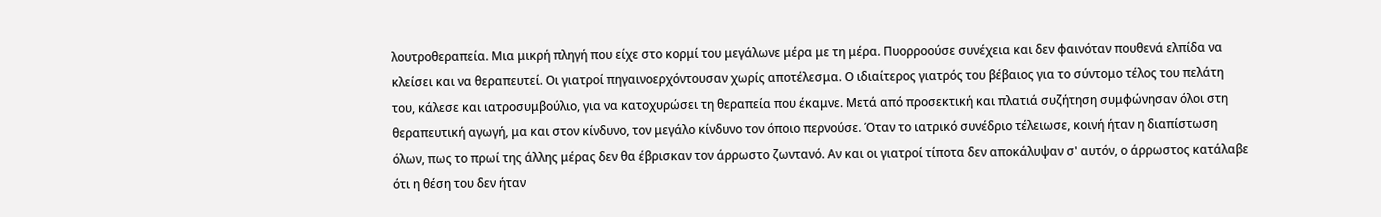λουτροθεραπεία. Μια μικρή πληγή που είχε στο κορμί του μεγάλωνε μέρα με τη μέρα. Πυορροούσε συνέχεια και δεν φαινόταν πουθενά ελπίδα να κλείσει και να θεραπευτεί. Οι γιατροί πηγαινοερχόντουσαν χωρίς αποτέλεσμα. Ο ιδιαίτερος γιατρός του βέβαιος για το σύντομο τέλος του πελάτη του, κάλεσε και ιατροσυμβούλιο, για να κατοχυρώσει τη θεραπεία που έκαμνε. Μετά από προσεκτική και πλατιά συζήτηση συμφώνησαν όλοι στη θεραπευτική αγωγή, μα και στον κίνδυνο, τον μεγάλο κίνδυνο τον όποιο περνούσε. Όταν το ιατρικό συνέδριο τέλειωσε, κοινή ήταν η διαπίστωση όλων, πως το πρωί της άλλης μέρας δεν θα έβρισκαν τον άρρωστο ζωντανό. Αν και οι γιατροί τίποτα δεν αποκάλυψαν σ' αυτόν, ο άρρωστος κατάλαβε ότι η θέση του δεν ήταν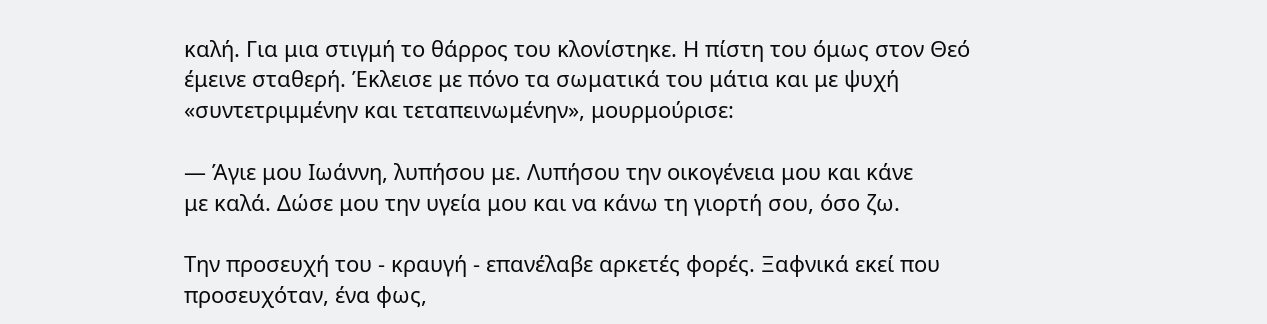καλή. Για μια στιγμή το θάρρος του κλονίστηκε. Η πίστη του όμως στον Θεό έμεινε σταθερή. Έκλεισε με πόνο τα σωματικά του μάτια και με ψυχή «συντετριμμένην και τεταπεινωμένην», μουρμούρισε:

— Άγιε μου Ιωάννη, λυπήσου με. Λυπήσου την οικογένεια μου και κάνε
με καλά. Δώσε μου την υγεία μου και να κάνω τη γιορτή σου, όσο ζω.

Την προσευχή του - κραυγή - επανέλαβε αρκετές φορές. Ξαφνικά εκεί που προσευχόταν, ένα φως,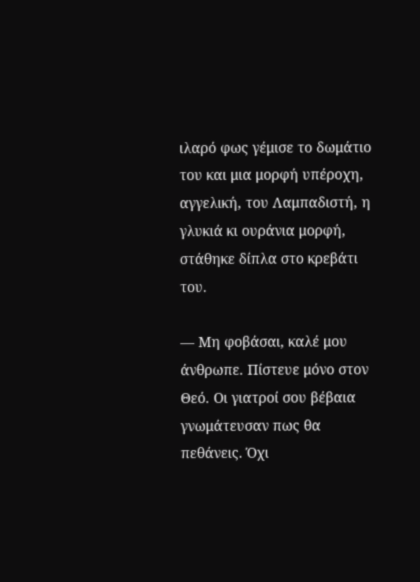ιλαρό φως γέμισε το δωμάτιο του και μια μορφή υπέροχη, αγγελική, του Λαμπαδιστή, η γλυκιά κι ουράνια μορφή, στάθηκε δίπλα στο κρεβάτι του.

— Μη φοβάσαι, καλέ μου άνθρωπε. Πίστευε μόνο στον Θεό. Οι γιατροί σου βέβαια γνωμάτευσαν πως θα πεθάνεις. Όχι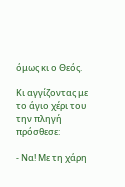όμως κι ο Θεός.

Κι αγγίζοντας με το άγιο χέρι του την πληγή πρόσθεσε:

- Να! Με τη χάρη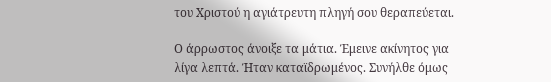του Χριστού η αγιάτρευτη πληγή σου θεραπεύεται.

Ο άρρωστος άνοιξε τα μάτια. Έμεινε ακίνητος για λίγα λεπτά. Ήταν καταϊδρωμένος. Συνήλθε όμως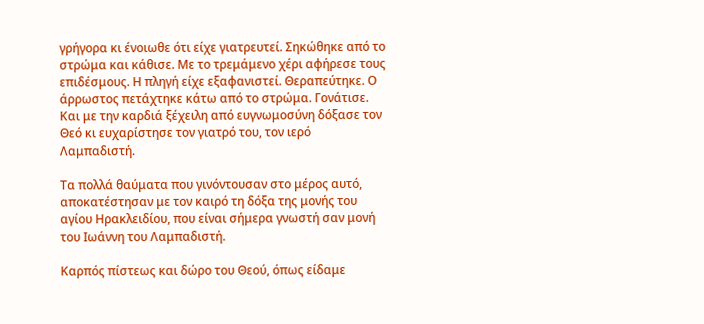γρήγορα κι ένοιωθε ότι είχε γιατρευτεί. Σηκώθηκε από το στρώμα και κάθισε. Με το τρεμάμενο χέρι αφήρεσε τους επιδέσμους. Η πληγή είχε εξαφανιστεί. Θεραπεύτηκε. Ο άρρωστος πετάχτηκε κάτω από το στρώμα. Γονάτισε. Και με την καρδιά ξέχειλη από ευγνωμοσύνη δόξασε τον Θεό κι ευχαρίστησε τον γιατρό του, τον ιερό Λαμπαδιστή.

Τα πολλά θαύματα που γινόντουσαν στο μέρος αυτό, αποκατέστησαν με τον καιρό τη δόξα της μονής του αγίου Ηρακλειδίου, που είναι σήμερα γνωστή σαν μονή του Ιωάννη του Λαμπαδιστή.

Καρπός πίστεως και δώρο του Θεού, όπως είδαμε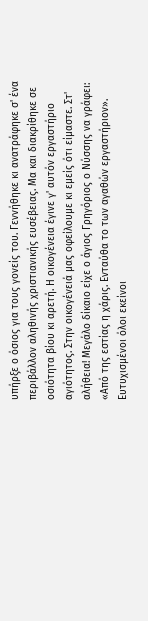υπήρξε ο όσιος για τους γονείς του. Γεννήθηκε κι ανατράφηκε σ' ένα περιβάλλον αληθινής χριστιανικής ευσέβειας. Μα και διακρίθηκε σε οσιότητα βίου κι αρετή. Η οικογένεια έγινε γ' αυτόν εργαστήριο αγιότητος. Στην οικογένειά μας οφείλουμε κι εμείς ότι είμαστε. Στ' αλήθεια! Μεγάλο δίκαιο είχε ο άγιος Γρηγόριος ο Νύσσης να γράφει: «Από της εστίας η χάρις. Ενταύθα το των αγαθών εργαστήριον». Ευτυχισμένοι όλοι εκείνοι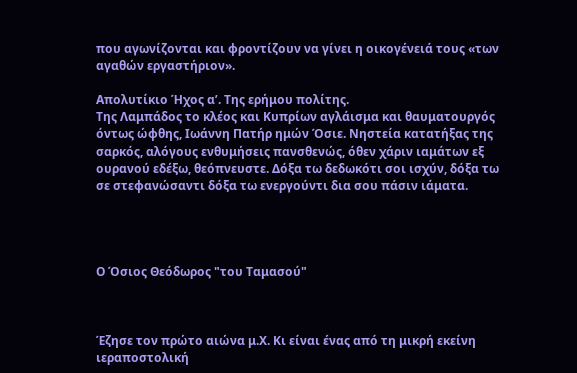που αγωνίζονται και φροντίζουν να γίνει η οικογένειά τους «των αγαθών εργαστήριον».

Απολυτίκιο Ήχος α’. Της ερήμου πολίτης.
Της Λαμπάδος το κλέος και Κυπρίων αγλάισμα και θαυματουργός όντως ώφθης, Ιωάννη Πατήρ ημών Όσιε. Νηστεία κατατήξας της σαρκός, αλόγους ενθυμήσεις πανσθενώς, όθεν χάριν ιαμάτων εξ ουρανού εδέξω, θεόπνευστε. Δόξα τω δεδωκότι σοι ισχύν, δόξα τω σε στεφανώσαντι δόξα τω ενεργούντι δια σου πάσιν ιάματα.




Ο Όσιος Θεόδωρος "του Ταμασού"



Έζησε τον πρώτο αιώνα μ.Χ. Κι είναι ένας από τη μικρή εκείνη ιεραποστολική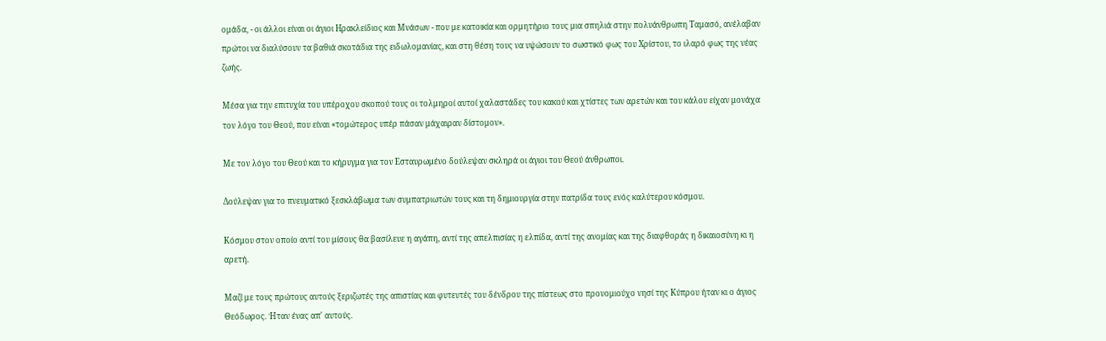ομάδα, - οι άλλοι είναι οι άγιοι Ηρακλείδιος και Μνάσων - που με κατοικία και ορμητήριο τους μια σπηλιά στην πολυάνθρωπη Ταμασό, ανέλαβαν πρώτοι να διαλύσουν τα βαθιά σκοτάδια της ειδωλομανίας, και στη θέση τους να υψώσουν το σωστικό φως του Χρίστου, το ιλαρό φως της νέας ζωής.

Μέσα για την επιτυχία του υπέροχου σκοπού τους οι τολμηροί αυτοί χαλαστάδες του κακού και χτίστες των αρετών και του κάλου είχαν μονάχα τον λόγο του Θεού, που είναι «τομώτερος υπέρ πάσαν μάχαιραν δίστομον».

Με τον λόγο του Θεού και το κήρυγμα για τον Εσταυρωμένο δούλεψαν σκληρά οι άγιοι του Θεού άνθρωποι.

Δούλεψαν για το πνευματικό ξεσκλάβωμα των συμπατριωτών τους και τη δημιουργία στην πατρίδα τους ενός καλύτερου κόσμου.

Κόσμου στον οποίο αντί του μίσους θα βασίλευε η αγάπη, αντί της απελπισίας η ελπίδα, αντί της ανομίας και της διαφθοράς η δικαιοσύνη κι η αρετή.

Μαζί με τους πρώτους αυτούς ξεριζωτές της απιστίας και φυτευτές του δένδρου της πίστεως στο προνομιούχο νησί της Κύπρου ήταν κι ο άγιος Θεόδωρος. Ήταν ένας απ' αυτούς.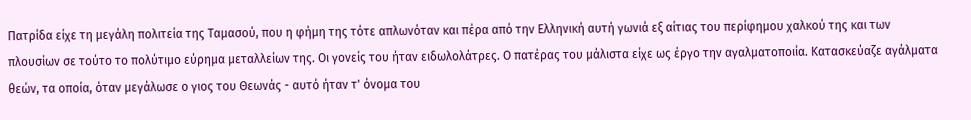Πατρίδα είχε τη μεγάλη πολιτεία της Ταμασού, που η φήμη της τότε απλωνόταν και πέρα από την Ελληνική αυτή γωνιά εξ αίτιας του περίφημου χαλκού της και των πλουσίων σε τούτο το πολύτιμο εύρημα μεταλλείων της. Οι γονείς του ήταν ειδωλολάτρες. Ο πατέρας του μάλιστα είχε ως έργο την αγαλματοποιία. Κατασκεύαζε αγάλματα θεών, τα οποία, όταν μεγάλωσε ο γιος του Θεωνάς - αυτό ήταν τ' όνομα του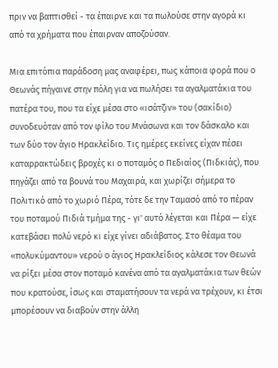πριν να βαπτισθεί - τα έπαιρνε και τα πωλούσε στην αγορά κι από τα χρήματα που έπαιρναν αποζούσαν.

Μια επιτόπια παράδοση μας αναφέρει, πως κάποια φορά που ο Θεωνάς πήγαινε στην πόλη για να πωλήσει τα αγαλματάκια του πατέρα του, που τα είχε μέσα στο «ισάτζιν» του (σακίδιο) συνοδευόταν από τον φίλο του Μνάσωνα και τον δάσκαλο και των δύο τον άγιο Ηρακλείδιο. Τις ημέρες εκείνες είχαν πέσει καταρρακτώδεις βροχές κι ο ποταμός ο Πεδιαίος (Πιδκιάς), που πηγάζει από τα βουνά του Μαχαιρά, και χωρίζει σήμερα το Πολιτικό από το χωριό Πέρα, τότε δε την Ταμασό από το πέραν του ποταμού Πιδιά τμήμα της - γι' αυτό λέγεται και Πέρα — είχε κατεβάσει πολύ νερό κι είχε γίνει αδιάβατος. Στο θέαμα του «πολυκύμαντου» νερού ο άγιος Ηρακλείδιος κάλεσε τον Θεωνά να ρίξει μέσα στον ποταμό κανένα από τα αγαλματάκια των θεών που κρατούσε, ίσως και σταματήσουν τα νερά να τρέχουν, κι έτσι μπορέσουν να διαβούν στην άλλη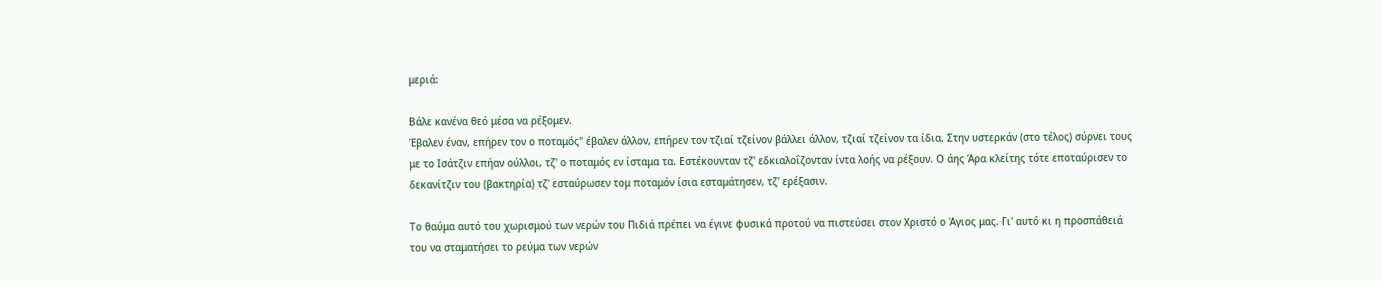μεριά:

Βάλε κανένα θεό μέσα να ρέξομεν.
Έβαλεν έναν, επήρεν τον ο ποταμός" έβαλεν άλλον, επήρεν τον τζιαί τζείνον βάλλει άλλον, τζιαί τζείνον τα ίδια. Στην υστερκάν (στο τέλος) σύρνει τους με το Ισάτζιν επήαν ούλλοι, τζ' ο ποταμός εν ίσταμα τα. Εστέκουνταν τζ' εδκιαλοΐζονταν ίντα λοής να ρέξουν. Ο άης Άρα κλείτης τότε εποταύρισεν το δεκανίτζιν του (βακτηρία) τζ' εσταύρωσεν τομ ποταμόν ίσια εσταμάτησεν, τζ' ερέξασιν.

Το θαύμα αυτό του χωρισμού των νερών του Πιδιά πρέπει να έγινε φυσικά προτού να πιστεύσει στον Χριστό ο Άγιος μας. Γι' αυτό κι η προσπάθειά του να σταματήσει το ρεύμα των νερών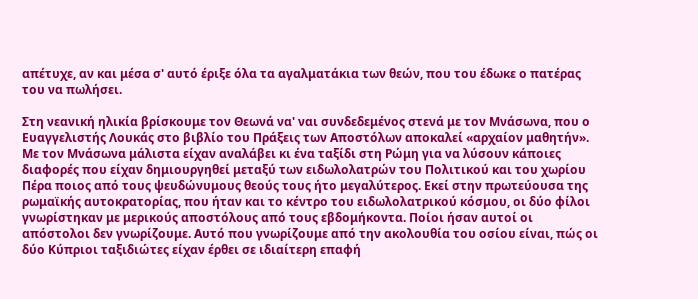απέτυχε, αν και μέσα σ' αυτό έριξε όλα τα αγαλματάκια των θεών, που του έδωκε ο πατέρας του να πωλήσει.

Στη νεανική ηλικία βρίσκουμε τον Θεωνά να' ναι συνδεδεμένος στενά με τον Μνάσωνα, που ο Ευαγγελιστής Λουκάς στο βιβλίο του Πράξεις των Αποστόλων αποκαλεί «αρχαίον μαθητήν». Με τον Μνάσωνα μάλιστα είχαν αναλάβει κι ένα ταξίδι στη Ρώμη για να λύσουν κάποιες διαφορές που είχαν δημιουργηθεί μεταξύ των ειδωλολατρών του Πολιτικού και του χωρίου Πέρα ποιος από τους ψευδώνυμους θεούς τους ήτο μεγαλύτερος. Εκεί στην πρωτεύουσα της ρωμαϊκής αυτοκρατορίας, που ήταν και το κέντρο του ειδωλολατρικού κόσμου, οι δύο φίλοι γνωρίστηκαν με μερικούς αποστόλους από τους εβδομήκοντα. Ποίοι ήσαν αυτοί οι απόστολοι δεν γνωρίζουμε. Αυτό που γνωρίζουμε από την ακολουθία του οσίου είναι, πώς οι δύο Κύπριοι ταξιδιώτες είχαν έρθει σε ιδιαίτερη επαφή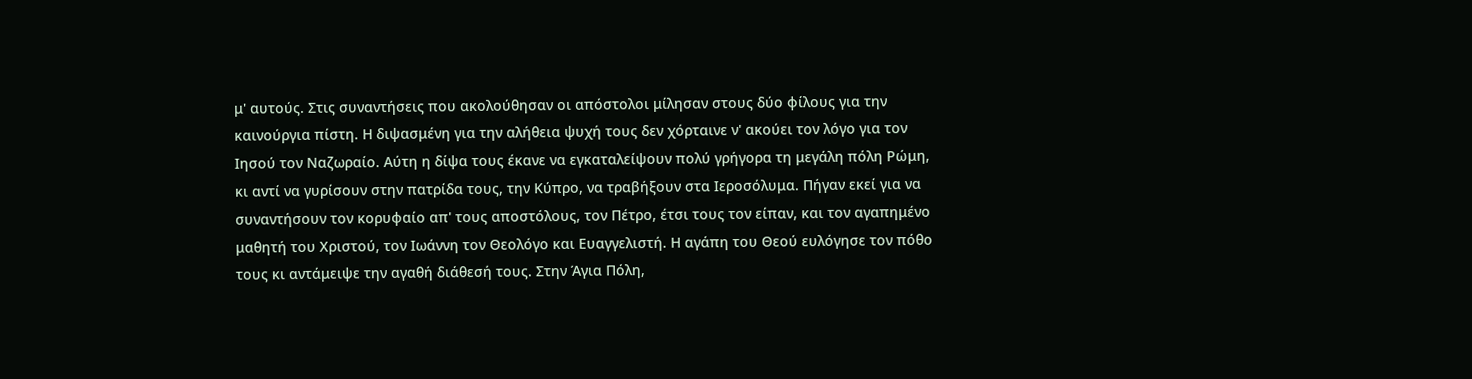μ' αυτούς. Στις συναντήσεις που ακολούθησαν οι απόστολοι μίλησαν στους δύο φίλους για την καινούργια πίστη. Η διψασμένη για την αλήθεια ψυχή τους δεν χόρταινε ν' ακούει τον λόγο για τον Ιησού τον Ναζωραίο. Αύτη η δίψα τους έκανε να εγκαταλείψουν πολύ γρήγορα τη μεγάλη πόλη Ρώμη, κι αντί να γυρίσουν στην πατρίδα τους, την Κύπρο, να τραβήξουν στα Ιεροσόλυμα. Πήγαν εκεί για να συναντήσουν τον κορυφαίο απ' τους αποστόλους, τον Πέτρο, έτσι τους τον είπαν, και τον αγαπημένο μαθητή του Χριστού, τον Ιωάννη τον Θεολόγο και Ευαγγελιστή. Η αγάπη του Θεού ευλόγησε τον πόθο τους κι αντάμειψε την αγαθή διάθεσή τους. Στην Άγια Πόλη,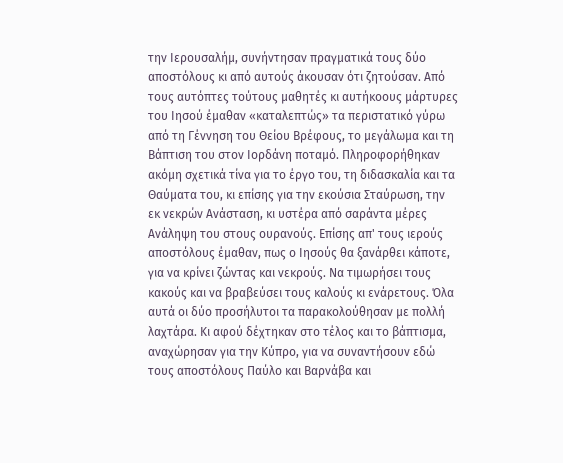την Ιερουσαλήμ, συνήντησαν πραγματικά τους δύο αποστόλους κι από αυτούς άκουσαν ότι ζητούσαν. Από τους αυτόπτες τούτους μαθητές κι αυτήκοους μάρτυρες του Ιησού έμαθαν «καταλεπτώς» τα περιστατικό γύρω από τη Γέννηση του Θείου Βρέφους, το μεγάλωμα και τη Βάπτιση του στον Ιορδάνη ποταμό. Πληροφορήθηκαν ακόμη σχετικά τίνα για το έργο του, τη διδασκαλία και τα Θαύματα του, κι επίσης για την εκούσια Σταύρωση, την εκ νεκρών Ανάσταση, κι υστέρα από σαράντα μέρες Ανάληψη του στους ουρανούς. Επίσης απ' τους ιερούς αποστόλους έμαθαν, πως ο Ιησούς θα ξανάρθει κάποτε, για να κρίνει ζώντας και νεκρούς. Να τιμωρήσει τους κακούς και να βραβεύσει τους καλούς κι ενάρετους. Όλα αυτά οι δύο προσήλυτοι τα παρακολούθησαν με πολλή λαχτάρα. Κι αφού δέχτηκαν στο τέλος και το βάπτισμα, αναχώρησαν για την Κύπρο, για να συναντήσουν εδώ τους αποστόλους Παύλο και Βαρνάβα και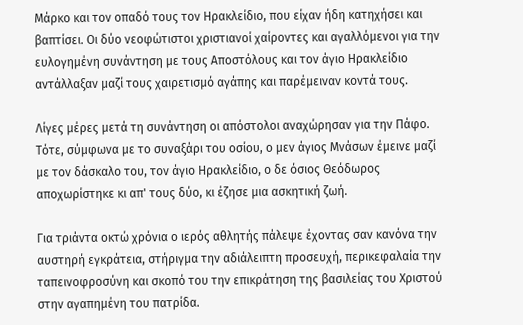Μάρκο και τον οπαδό τους τον Ηρακλείδιο, που είχαν ήδη κατηχήσει και βαπτίσει. Οι δύο νεοφώτιστοι χριστιανοί χαίροντες και αγαλλόμενοι για την ευλογημένη συνάντηση με τους Αποστόλους και τον άγιο Ηρακλείδιο αντάλλαξαν μαζί τους χαιρετισμό αγάπης και παρέμειναν κοντά τους.

Λίγες μέρες μετά τη συνάντηση οι απόστολοι αναχώρησαν για την Πάφο. Τότε, σύμφωνα με το συναξάρι του οσίου, ο μεν άγιος Μνάσων έμεινε μαζί με τον δάσκαλο του, τον άγιο Ηρακλείδιο, ο δε όσιος Θεόδωρος αποχωρίστηκε κι απ' τους δύο, κι έζησε μια ασκητική ζωή.

Για τριάντα οκτώ χρόνια ο ιερός αθλητής πάλεψε έχοντας σαν κανόνα την αυστηρή εγκράτεια, στήριγμα την αδιάλειπτη προσευχή, περικεφαλαία την ταπεινοφροσύνη και σκοπό του την επικράτηση της βασιλείας του Χριστού στην αγαπημένη του πατρίδα.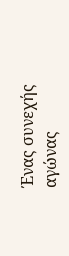Ένας συνεχής αγώνας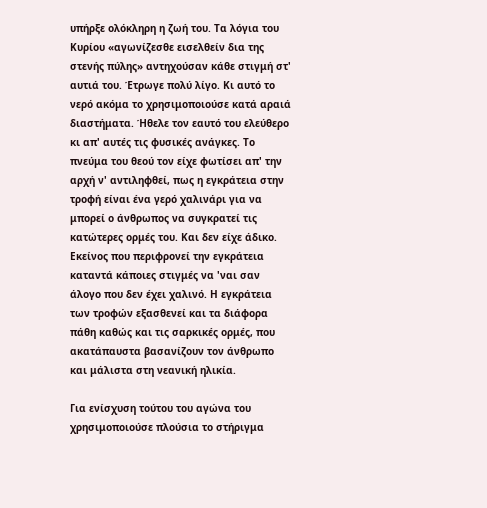υπήρξε ολόκληρη η ζωή του. Τα λόγια του Κυρίου «αγωνίζεσθε εισελθείν δια της στενής πύλης» αντηχούσαν κάθε στιγμή στ' αυτιά του. Έτρωγε πολύ λίγο. Κι αυτό το νερό ακόμα το χρησιμοποιούσε κατά αραιά διαστήματα. Ήθελε τον εαυτό του ελεύθερο κι απ' αυτές τις φυσικές ανάγκες. Το πνεύμα του θεού τον είχε φωτίσει απ' την αρχή ν' αντιληφθεί, πως η εγκράτεια στην τροφή είναι ένα γερό χαλινάρι για να μπορεί ο άνθρωπος να συγκρατεί τις κατώτερες ορμές του. Και δεν είχε άδικο. Εκείνος που περιφρονεί την εγκράτεια καταντά κάποιες στιγμές να 'ναι σαν άλογο που δεν έχει χαλινό. Η εγκράτεια των τροφών εξασθενεί και τα διάφορα πάθη καθώς και τις σαρκικές ορμές, που ακατάπαυστα βασανίζουν τον άνθρωπο και μάλιστα στη νεανική ηλικία.

Για ενίσχυση τούτου του αγώνα του χρησιμοποιούσε πλούσια το στήριγμα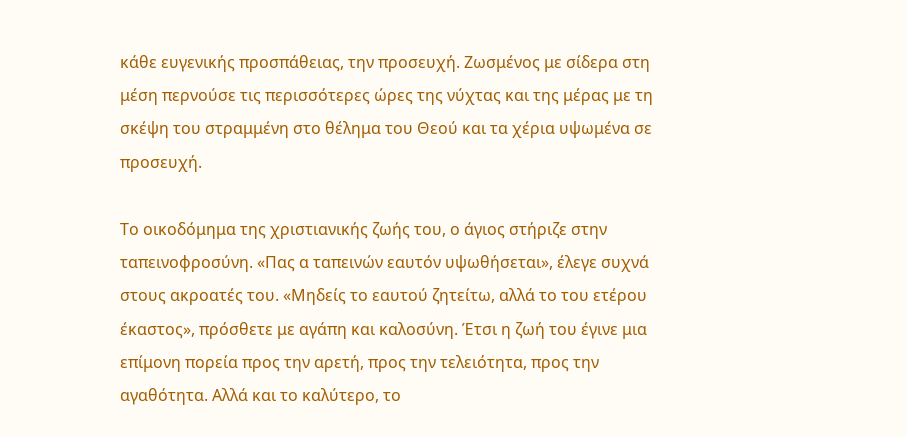κάθε ευγενικής προσπάθειας, την προσευχή. Ζωσμένος με σίδερα στη μέση περνούσε τις περισσότερες ώρες της νύχτας και της μέρας με τη σκέψη του στραμμένη στο θέλημα του Θεού και τα χέρια υψωμένα σε προσευχή.

Το οικοδόμημα της χριστιανικής ζωής του, ο άγιος στήριζε στην ταπεινοφροσύνη. «Πας α ταπεινών εαυτόν υψωθήσεται», έλεγε συχνά στους ακροατές του. «Μηδείς το εαυτού ζητείτω, αλλά το του ετέρου έκαστος», πρόσθετε με αγάπη και καλοσύνη. Έτσι η ζωή του έγινε μια επίμονη πορεία προς την αρετή, προς την τελειότητα, προς την αγαθότητα. Αλλά και το καλύτερο, το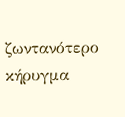ζωντανότερο κήρυγμα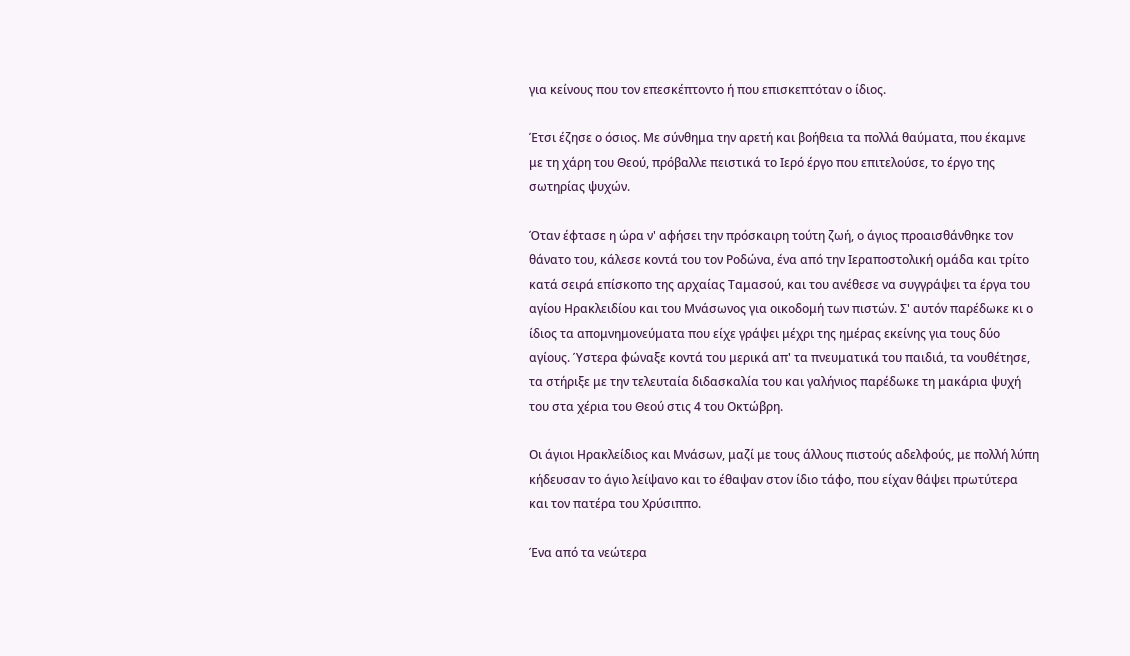για κείνους που τον επεσκέπτοντο ή που επισκεπτόταν ο ίδιος.

Έτσι έζησε ο όσιος. Με σύνθημα την αρετή και βοήθεια τα πολλά θαύματα, που έκαμνε με τη χάρη του Θεού, πρόβαλλε πειστικά το Ιερό έργο που επιτελούσε, το έργο της σωτηρίας ψυχών.

Όταν έφτασε η ώρα ν' αφήσει την πρόσκαιρη τούτη ζωή, ο άγιος προαισθάνθηκε τον θάνατο του, κάλεσε κοντά του τον Ροδώνα, ένα από την Ιεραποστολική ομάδα και τρίτο κατά σειρά επίσκοπο της αρχαίας Ταμασού, και του ανέθεσε να συγγράψει τα έργα του αγίου Ηρακλειδίου και του Μνάσωνος για οικοδομή των πιστών. Σ' αυτόν παρέδωκε κι ο ίδιος τα απομνημονεύματα που είχε γράψει μέχρι της ημέρας εκείνης για τους δύο αγίους. Ύστερα φώναξε κοντά του μερικά απ' τα πνευματικά του παιδιά, τα νουθέτησε, τα στήριξε με την τελευταία διδασκαλία του και γαλήνιος παρέδωκε τη μακάρια ψυχή του στα χέρια του Θεού στις 4 του Οκτώβρη.

Οι άγιοι Ηρακλείδιος και Μνάσων, μαζί με τους άλλους πιστούς αδελφούς, με πολλή λύπη κήδευσαν το άγιο λείψανο και το έθαψαν στον ίδιο τάφο, που είχαν θάψει πρωτύτερα και τον πατέρα του Χρύσιππο.

Ένα από τα νεώτερα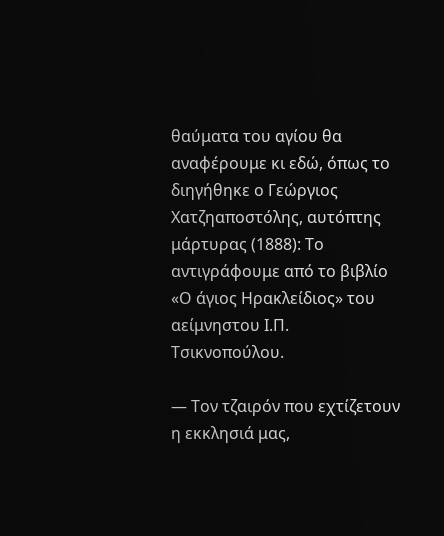θαύματα του αγίου θα αναφέρουμε κι εδώ, όπως το διηγήθηκε ο Γεώργιος Χατζηαποστόλης, αυτόπτης μάρτυρας (1888): Το αντιγράφουμε από το βιβλίο «Ο άγιος Ηρακλείδιος» του αείμνηστου Ι.Π. Τσικνοπούλου.

— Τον τζαιρόν που εχτίζετουν η εκκλησιά μας,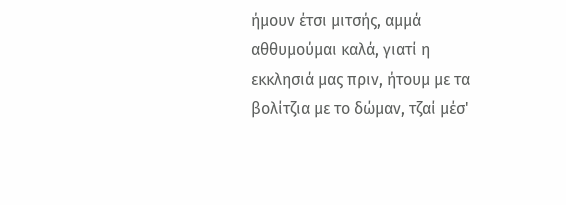ήμουν έτσι μιτσής, αμμά αθθυμούμαι καλά, γιατί η εκκλησιά μας πριν, ήτουμ με τα βολίτζια με το δώμαν, τζαί μέσ'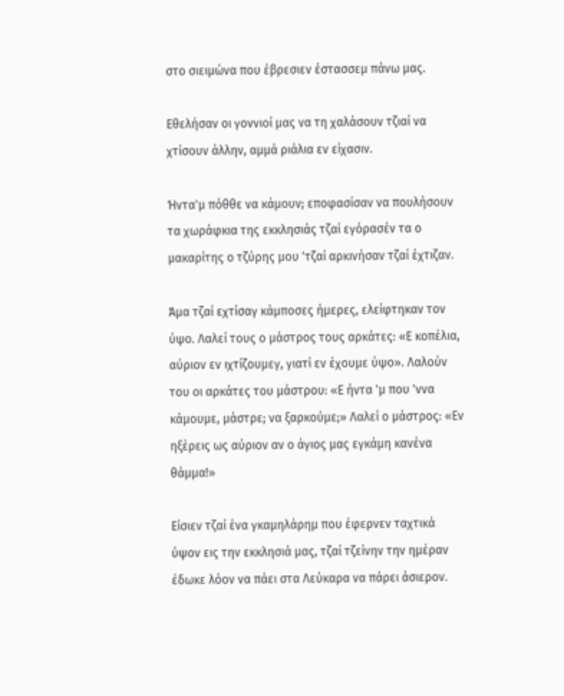στο σιειμώνα που έβρεσιεν έστασσεμ πάνω μας.

Εθελήσαν οι γοννιοί μας να τη χαλάσουν τζιαί να χτίσουν άλλην, αμμά ριάλια εν είχασιν.

Ήντα'μ πόθθε να κάμουν; εποφασίσαν να πουλήσουν τα χωράφκια της εκκλησιάς τζαί εγόρασέν τα ο μακαρίτης ο τζύρης μου 'τζαί αρκινήσαν τζαί έχτιζαν.

Άμα τζαί εχτίσαγ κάμποσες ήμερες, ελείφτηκαν τον ύψο. Λαλεί τους ο μάστρος τους αρκάτες: «Ε κοπέλια, αύριον εν ιχτίζουμεγ, γιατί εν έχουμε ύψο». Λαλούν του οι αρκάτες του μάστρου: «Ε ήντα 'μ που 'ννα κάμουμε, μάστρε; να ξαρκούμε;» Λαλεί ο μάστρος: «Εν ηξέρεις ως αύριον αν ο άγιος μας εγκάμη κανένα θάμμα!»

Είσιεν τζαί ένα γκαμηλάρημ που έφερνεν ταχτικά ύψον εις την εκκλησιά μας, τζαί τζείνην την ημέραν έδωκε λόον να πάει στα Λεύκαρα να πάρει άσιερον.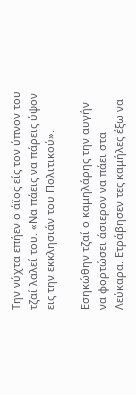Την νύχτα επήεν ο άϊος είς τον ύπνον του τζαί λαλεί του. «Να πάεις να πάρεις ύψον εις την εκκλησιάν του Πολιτικού».

Εσηκώθην τζαί ο καμηλάρης την αυγήν να φορτώσει άσιερον να πάει στα Λεύκαρα. Ετράβησεν τες καμήλες έξω να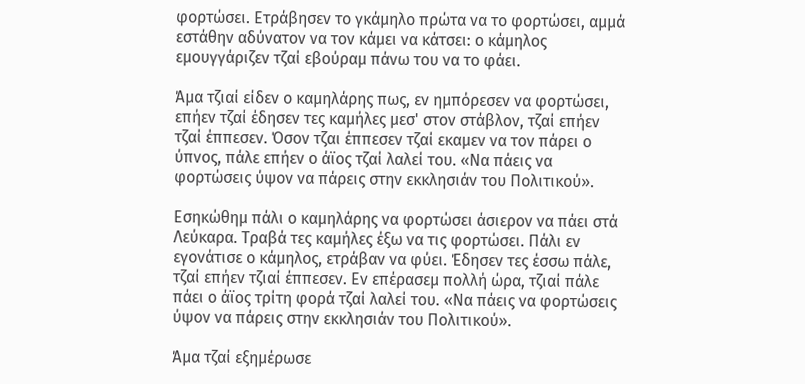φορτώσει. Ετράβησεν το γκάμηλο πρώτα να το φορτώσει, αμμά εστάθην αδύνατον να τον κάμει να κάτσει: ο κάμηλος εμουγγάριζεν τζαί εβούραμ πάνω του να το φάει.

Άμα τζιαί είδεν ο καμηλάρης πως, εν ημπόρεσεν να φορτώσει, επήεν τζαί έδησεν τες καμήλες μεσ' στον στάβλον, τζαί επήεν τζαί έππεσεν. Όσον τζαι έππεσεν τζαί εκαμεν να τον πάρει ο ύπνος, πάλε επήεν ο άϊος τζαί λαλεί του. «Να πάεις να φορτώσεις ύψον να πάρεις στην εκκλησιάν του Πολιτικού».

Εσηκώθημ πάλι ο καμηλάρης να φορτώσει άσιερον να πάει στά Λεύκαρα. Τραβά τες καμήλες έξω να τις φορτώσει. Πάλι εν εγονάτισε ο κάμηλος, ετράβαν να φύει. Έδησεν τες έσσω πάλε, τζαί επήεν τζιαί έππεσεν. Εν επέρασεμ πολλή ώρα, τζιαί πάλε πάει ο άϊος τρίτη φορά τζαί λαλεί του. «Να πάεις να φορτώσεις ύψον να πάρεις στην εκκλησιάν του Πολιτικού».

Άμα τζαί εξημέρωσε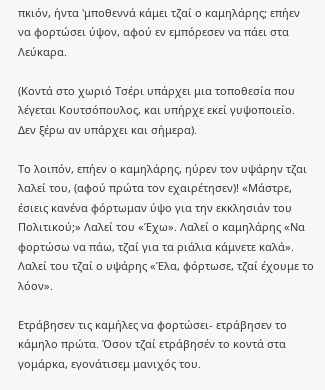πκιόν, ήντα 'μποθεννά κάμει τζαί ο καμηλάρης; επήεν να φορτώσει ύψον, αφού εν εμπόρεσεν να πάει στα Λεύκαρα.

(Κοντά στο χωριό Τσέρι υπάρχει μια τοποθεσία που λέγεται Κουτσόπουλος, και υπήρχε εκεί γυψοποιείο. Δεν ξέρω αν υπάρχει και σήμερα).

Το λοιπόν, επήεν ο καμηλάρης, ηύρεν τον υψάρην τζαι λαλεί του, (αφού πρώτα τον εχαιρέτησεν)! «Μάστρε, έσιεις κανένα φόρτωμαν ύψο για την εκκλησιάν του Πολιτικού;» Λαλεί του «Έχω». Λαλεί ο καμηλάρης «Να φορτώσω να πάω, τζαί για τα ριάλια κάμνετε καλά». Λαλεί του τζαί ο υψάρης «Έλα, φόρτωσε, τζαί έχουμε το λόον».

Ετράβησεν τις καμήλες να φορτώσει- ετράβησεν το κάμηλο πρώτα. Όσον τζαί ετράβησέν το κοντά στα γομάρκα, εγονάτισεμ μανιχός του.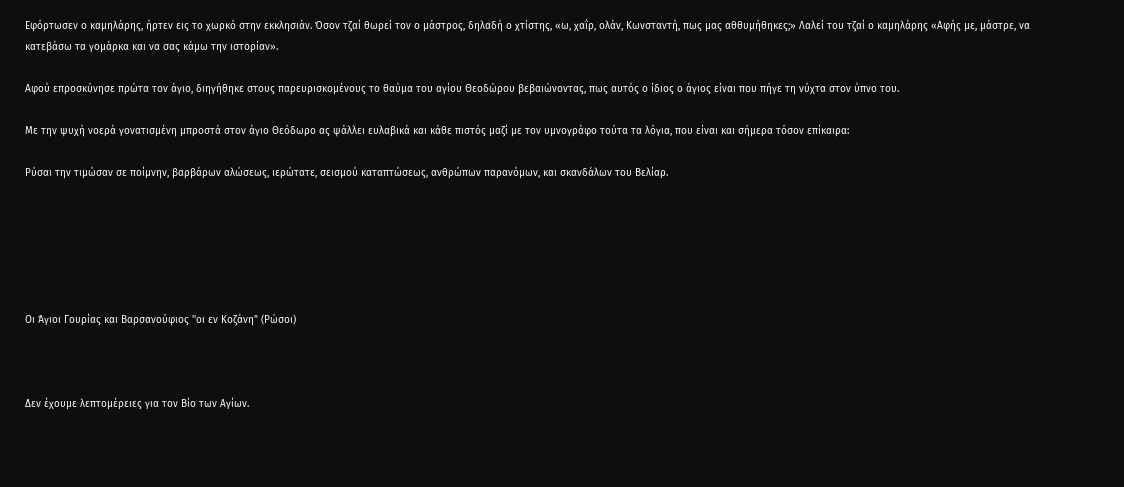Εφόρτωσεν ο καμηλάρης, ήρτεν εις το χωρκό στην εκκλησιάν. Όσον τζαί θωρεί τον ο μάστρος, δηλαδή ο χτίστης, «ω, χαΐρ, ολάν, Κωνσταντή, πως μας αθθυμήθηκες;» Λαλεί του τζαί ο καμηλάρης «Αφής με, μάστρε, να κατεβάσω τα γομάρκα και να σας κάμω την ιστορίαν».

Αφού επροσκύνησε πρώτα τον άγιο, διηγήθηκε στους παρευρισκομένους το θαύμα του αγίου Θεοδώρου βεβαιώνοντας, πως αυτός ο ίδιος ο άγιος είναι που πήγε τη νύχτα στον ύπνο του.

Με την ψυχή νοερά γονατισμένη μπροστά στον άγιο Θεόδωρο ας ψάλλει ευλαβικά και κάθε πιστός μαζί με τον υμνογράφο τούτα τα λόγια, που είναι και σήμερα τόσον επίκαιρα:

Ρύσαι την τιμώσαν σε ποίμνην, βαρβάρων αλώσεως, ιερώτατε, σεισμού καταπτώσεως, ανθρώπων παρανόμων, και σκανδάλων του Βελίαρ.






Οι Άγιοι Γουρίας και Βαρσανούφιος ''οι εν Κοζάνη" (Ρώσοι)



Δεν έχουμε λεπτομέρειες για τον Βίο των Αγίων.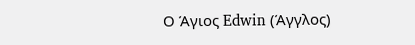Ο Άγιος Edwin (Άγγλος)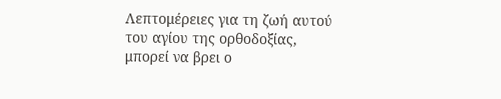Λεπτομέρειες για τη ζωή αυτού του αγίου της ορθοδοξίας, μπορεί να βρει ο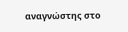αναγνώστης στο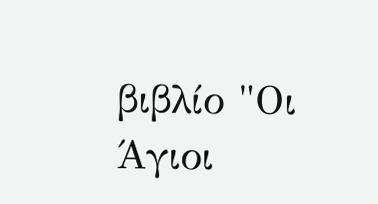βιβλίο "Οι Άγιοι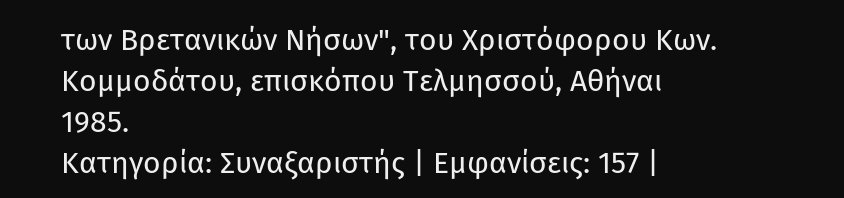των Βρετανικών Νήσων", του Χριστόφορου Κων. Κομμοδάτου, επισκόπου Τελμησσού, Αθήναι 1985.
Κατηγορία: Συναξαριστής | Εμφανίσεις: 157 |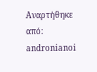Αναρτήθηκε από: andronianoi